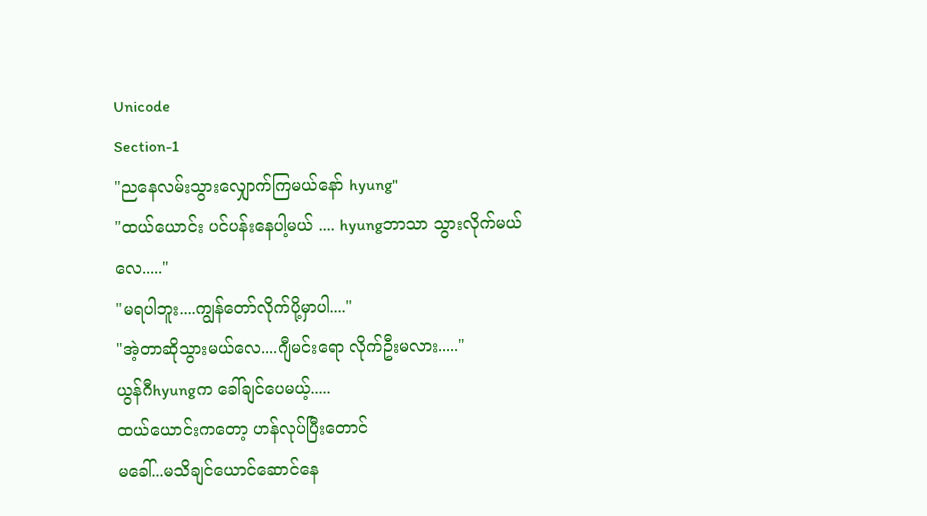Unicode
Section-1
"ညနေလမ်းသွားလျှောက်ကြမယ်နော် hyung"
"ထယ်ယောင်း ပင်ပန်းနေပါ့မယ် .... hyungဘာသာ သွားလိုက်မယ်လေ....."
"မရပါဘူး....ကျွန်တော်လိုက်ပို့မှာပါ...."
"အဲ့တာဆိုသွားမယ်လေ....ဂျီမင်းရော လိုက်ဦးမလား....."
ယွန်ဂီhyungက ခေါ်ချင်ပေမယ့်.....
ထယ်ယောင်းကတော့ ဟန်လုပ်ပြီးတောင်
မခေါ်...မသိချင်ယောင်ဆောင်နေ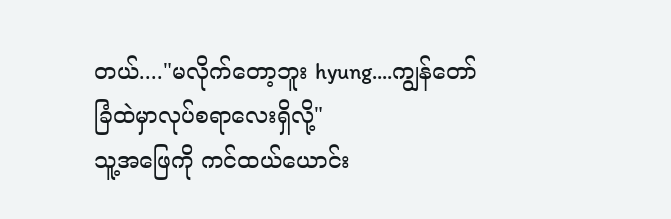တယ်...."မလိုက်တော့ဘူး hyung....ကျွန်တော် ခြံထဲမှာလုပ်စရာလေးရှိလို့"
သူ့အဖြေကို ကင်ထယ်ယောင်း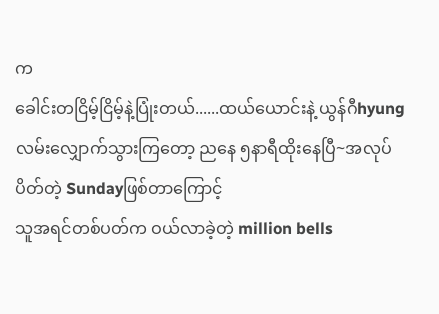က
ခေါင်းတငြိမ့်ငြိမ့်နဲ့ပြုံးတယ်......ထယ်ယောင်းနဲ့ ယွန်ဂီhyung လမ်းလျှောက်သွားကြတော့ ညနေ ၅နာရီထိုးနေပြီ~အလုပ်ပိတ်တဲ့ Sundayဖြစ်တာကြောင့်
သူအရင်တစ်ပတ်က ဝယ်လာခဲ့တဲ့ million bells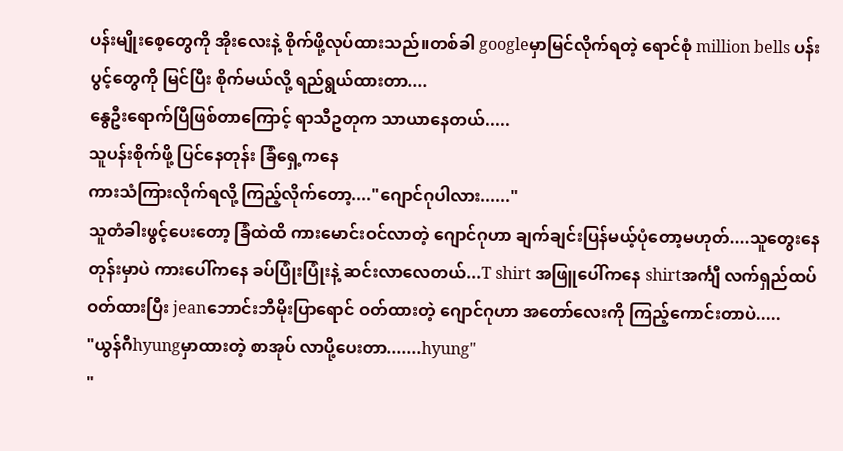ပန်းမျိုးစေ့တွေကို အိုးလေးနဲ့ စိုက်ဖို့လုပ်ထားသည်။တစ်ခါ googleမှာမြင်လိုက်ရတဲ့ ရောင်စုံ million bells ပန်းပွင့်တွေကို မြင်ပြီး စိုက်မယ်လို့ ရည်ရွယ်ထားတာ....
နွေဦးရောက်ပြီဖြစ်တာကြောင့် ရာသီဥတုက သာယာနေတယ်.....
သူပန်းစိုက်ဖို့ ပြင်နေတုန်း ခြံရှေ့ကနေ
ကားသံကြားလိုက်ရလို့ ကြည့်လိုက်တော့...."ဂျောင်ဂုပါလား......"
သူတံခါးဖွင့်ပေးတော့ ခြံထဲထိ ကားမောင်းဝင်လာတဲ့ ဂျောင်ဂုဟာ ချက်ချင်းပြန်မယ့်ပုံတော့မဟုတ်....သူတွေးနေတုန်းမှာပဲ ကားပေါ်ကနေ ခပ်ပြုံးပြုံးနဲ့ ဆင်းလာလေတယ်...T shirt အဖြူပေါ်ကနေ shirtအင်္ကျီ လက်ရှည်ထပ်ဝတ်ထားပြီး jeanဘောင်းဘီမိုးပြာရောင် ဝတ်ထားတဲ့ ဂျောင်ဂုဟာ အတော်လေးကို ကြည့်ကောင်းတာပဲ.....
"ယွန်ဂီhyungမှာထားတဲ့ စာအုပ် လာပို့ပေးတာ.......hyung"
"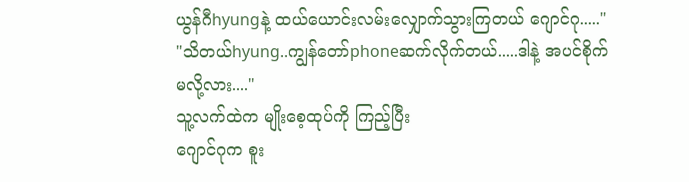ယွန်ဂီhyungနဲ့ ထယ်ယောင်းလမ်းလျှောက်သွားကြတယ် ဂျောင်ဂု....."
"သိတယ်hyung..ကျွန်တော်phoneဆက်လိုက်တယ်.....ဒါနဲ့ အပင်စိုက်မလို့လား...."
သူ့လက်ထဲက မျိုးစေ့ထုပ်ကို ကြည့်ပြီး
ဂျောင်ဂုက စူး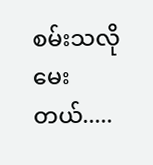စမ်းသလိုမေးတယ်.....